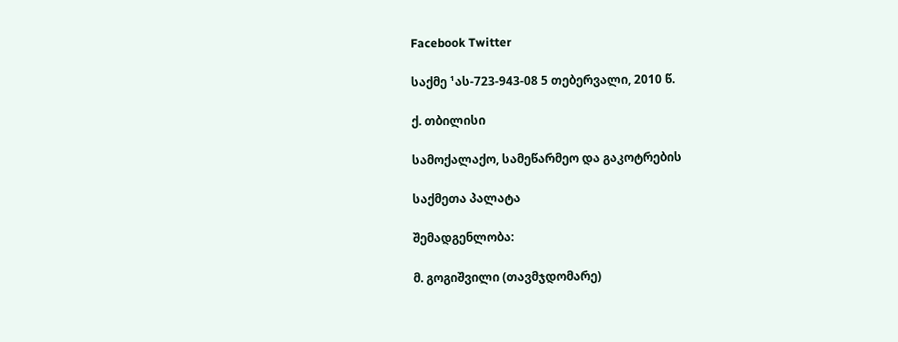Facebook Twitter

საქმე ¹ას-723-943-08 5 თებერვალი, 2010 წ.

ქ. თბილისი

სამოქალაქო, სამეწარმეო და გაკოტრების

საქმეთა პალატა

შემადგენლობა:

მ. გოგიშვილი (თავმჯდომარე)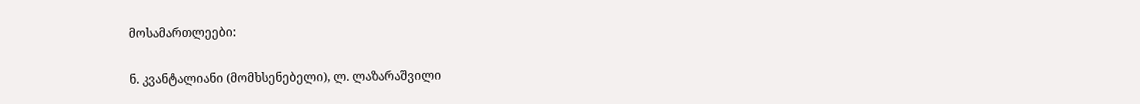მოსამართლეები:

ნ. კვანტალიანი (მომხსენებელი), ლ. ლაზარაშვილი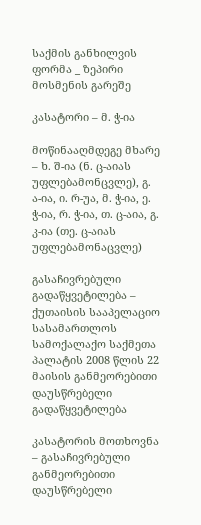საქმის განხილვის ფორმა _ ზეპირი მოსმენის გარეშე

კასატორი – მ. ჭ-ია

მოწინააღმდეგე მხარე – ხ. შ-ია (ნ. ც-აიას უფლებამონცვლე), გ. ა-ია, ი. რ-უა, მ. ჭ-ია, ე. ჭ-ია, რ. ჭ-ია, თ. ც-აია, გ. კ-ია (თე. ც-აიას უფლებამონაცვლე)

გასაჩივრებული გადაწყვეტილება – ქუთაისის სააპელაციო სასამართლოს სამოქალაქო საქმეთა პალატის 2008 წლის 22 მაისის განმეორებითი დაუსწრებელი გადაწყვეტილება

კასატორის მოთხოვნა – გასაჩივრებული განმეორებითი დაუსწრებელი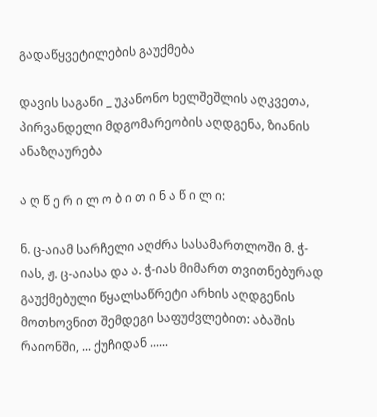გადაწყვეტილების გაუქმება

დავის საგანი _ უკანონო ხელშეშლის აღკვეთა, პირვანდელი მდგომარეობის აღდგენა, ზიანის ანაზღაურება

ა ღ წ ე რ ი ლ ო ბ ი თ ი ნ ა წ ი ლ ი:

ნ. ც-აიამ სარჩელი აღძრა სასამართლოში მ. ჭ-იას, ჟ. ც-აიასა და ა. ჭ-იას მიმართ თვითნებურად გაუქმებული წყალსაწრეტი არხის აღდგენის მოთხოვნით შემდეგი საფუძვლებით: აბაშის რაიონში, ... ქუჩიდან ......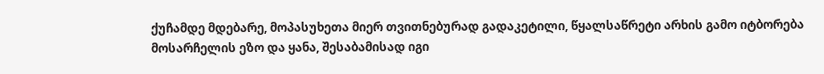ქუჩამდე მდებარე, მოპასუხეთა მიერ თვითნებურად გადაკეტილი, წყალსაწრეტი არხის გამო იტბორება მოსარჩელის ეზო და ყანა, შესაბამისად იგი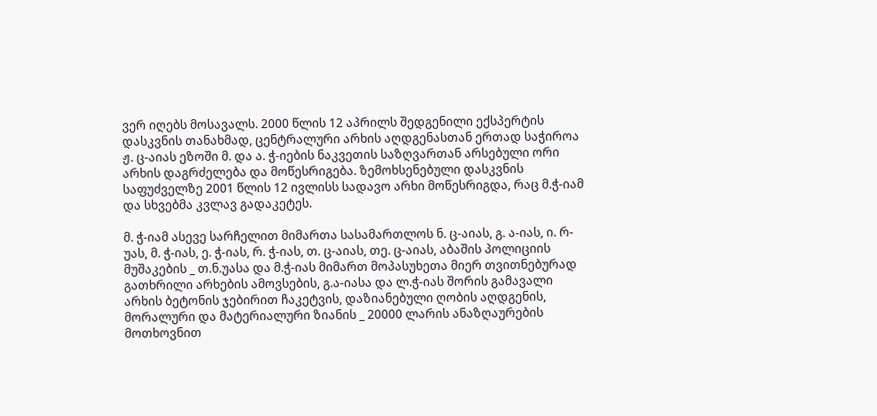ვერ იღებს მოსავალს. 2000 წლის 12 აპრილს შედგენილი ექსპერტის დასკვნის თანახმად, ცენტრალური არხის აღდგენასთან ერთად საჭიროა ჟ. ც-აიას ეზოში მ. და ა. ჭ-იების ნაკვეთის საზღვართან არსებული ორი არხის დაგრძელება და მოწესრიგება. ზემოხსენებული დასკვნის საფუძველზე 2001 წლის 12 ივლისს სადავო არხი მოწესრიგდა, რაც მ.ჭ-იამ და სხვებმა კვლავ გადაკეტეს.

მ. ჭ-იამ ასევე სარჩელით მიმართა სასამართლოს ნ. ც-აიას, გ. ა-იას, ი. რ-უას, მ. ჭ-იას, ე. ჭ-იას, რ. ჭ-იას, თ. ც-აიას, თე. ც-აიას, აბაშის პოლიციის მუშაკების _ თ.ნ.უასა და მ.ჭ-იას მიმართ მოპასუხეთა მიერ თვითნებურად გათხრილი არხების ამოვსების, გ.ა-იასა და ლ.ჭ-იას შორის გამავალი არხის ბეტონის ჯებირით ჩაკეტვის, დაზიანებული ღობის აღდგენის, მორალური და მატერიალური ზიანის _ 20000 ლარის ანაზღაურების მოთხოვნით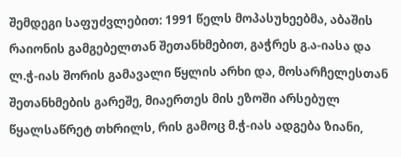შემდეგი საფუძვლებით: 1991 წელს მოპასუხეებმა, აბაშის რაიონის გამგებელთან შეთანხმებით, გაჭრეს გ.ა-იასა და ლ.ჭ-იას შორის გამავალი წყლის არხი და, მოსარჩელესთან შეთანხმების გარეშე, მიაერთეს მის ეზოში არსებულ წყალსაწრეტ თხრილს, რის გამოც მ.ჭ-იას ადგება ზიანი,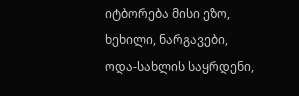იტბორება მისი ეზო, ხეხილი, ნარგავები, ოდა-სახლის საყრდენი,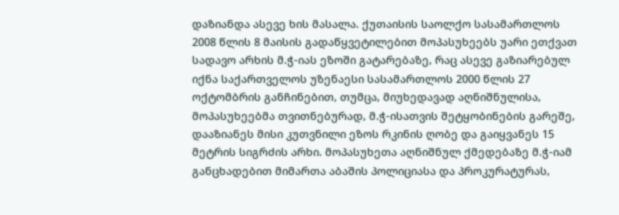დაზიანდა ასევე ხის მასალა. ქუთაისის საოლქო სასამართლოს 2008 წლის 8 მაისის გადაწყვეტილებით მოპასუხეებს უარი ეთქვათ სადავო არხის მ.ჭ-იას ეზოში გატარებაზე, რაც ასევე გაზიარებულ იქნა საქართველოს უზენაესი სასამართლოს 2000 წლის 27 ოქტომბრის განჩინებით, თუმცა, მიუხედავად აღნიშნულისა, მოპასუხეებმა თვითნებურად, მ.ჭ-ისათვის შეტყობინების გარეშე, დააზიანეს მისი კუთვნილი ეზოს რკინის ღობე და გაიყვანეს 15 მეტრის სიგრძის არხი. მოპასუხეთა აღნიშნულ ქმედებაზე მ.ჭ-იამ განცხადებით მიმართა აბაშის პოლიციასა და პროკურატურას,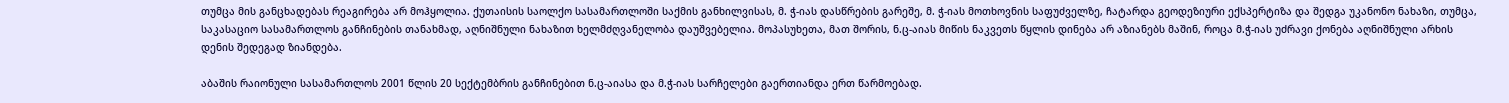თუმცა მის განცხადებას რეაგირება არ მოჰყოლია. ქუთაისის საოლქო სასამართლოში საქმის განხილვისას, მ. ჭ-იას დასწრების გარეშე, მ. ჭ-იას მოთხოვნის საფუძველზე, ჩატარდა გეოდეზიური ექსპერტიზა და შედგა უკანონო ნახაზი, თუმცა, საკასაციო სასამართლოს განჩინების თანახმად, აღნიშნული ნახაზით ხელმძღვანელობა დაუშვებელია. მოპასუხეთა, მათ შორის, ნ.ც-აიას მიწის ნაკვეთს წყლის დინება არ აზიანებს მაშინ, როცა მ.ჭ-იას უძრავი ქონება აღნიშნული არხის დენის შედეგად ზიანდება.

აბაშის რაიონული სასამართლოს 2001 წლის 20 სექტემბრის განჩინებით ნ.ც-აიასა და მ.ჭ-იას სარჩელები გაერთიანდა ერთ წარმოებად.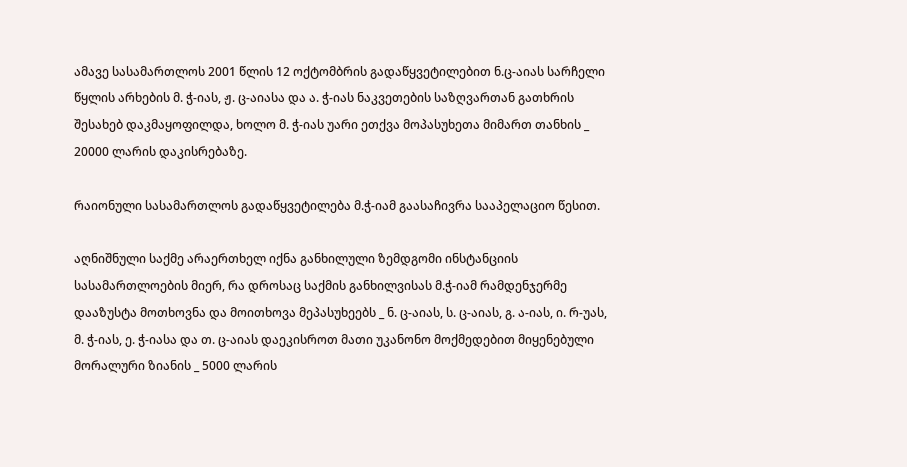ამავე სასამართლოს 2001 წლის 12 ოქტომბრის გადაწყვეტილებით ნ.ც-აიას სარჩელი წყლის არხების მ. ჭ-იას, ჟ. ც-აიასა და ა. ჭ-იას ნაკვეთების საზღვართან გათხრის შესახებ დაკმაყოფილდა, ხოლო მ. ჭ-იას უარი ეთქვა მოპასუხეთა მიმართ თანხის _ 20000 ლარის დაკისრებაზე.

რაიონული სასამართლოს გადაწყვეტილება მ.ჭ-იამ გაასაჩივრა სააპელაციო წესით.

აღნიშნული საქმე არაერთხელ იქნა განხილული ზემდგომი ინსტანციის სასამართლოების მიერ, რა დროსაც საქმის განხილვისას მ.ჭ-იამ რამდენჯერმე დააზუსტა მოთხოვნა და მოითხოვა მეპასუხეებს _ ნ. ც-აიას, ს. ც-აიას, გ. ა-იას, ი. რ-უას, მ. ჭ-იას, ე. ჭ-იასა და თ. ც-აიას დაეკისროთ მათი უკანონო მოქმედებით მიყენებული მორალური ზიანის _ 5000 ლარის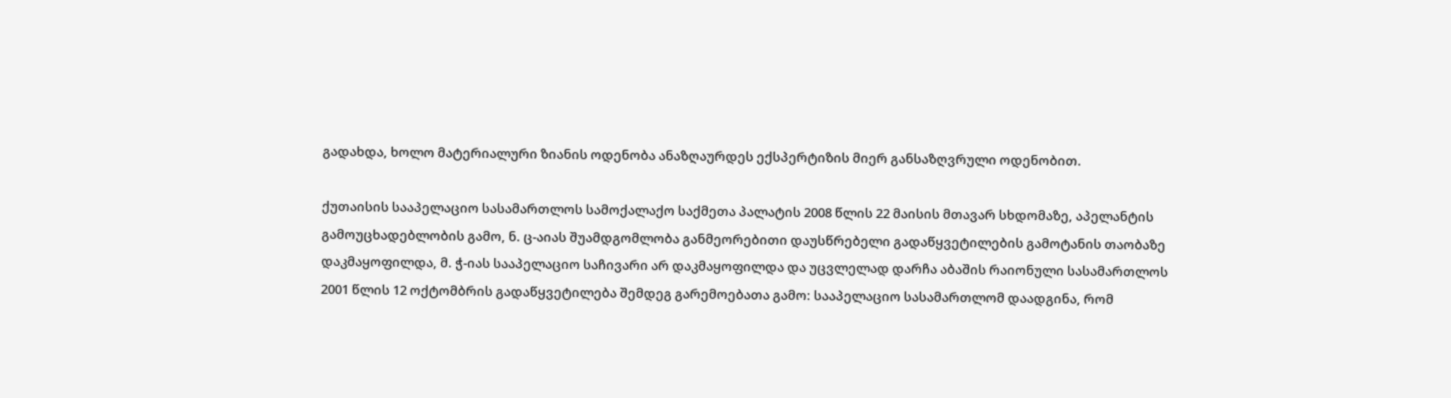გადახდა, ხოლო მატერიალური ზიანის ოდენობა ანაზღაურდეს ექსპერტიზის მიერ განსაზღვრული ოდენობით.

ქუთაისის სააპელაციო სასამართლოს სამოქალაქო საქმეთა პალატის 2008 წლის 22 მაისის მთავარ სხდომაზე, აპელანტის გამოუცხადებლობის გამო, ნ. ც-აიას შუამდგომლობა განმეორებითი დაუსწრებელი გადაწყვეტილების გამოტანის თაობაზე დაკმაყოფილდა, მ. ჭ-იას სააპელაციო საჩივარი არ დაკმაყოფილდა და უცვლელად დარჩა აბაშის რაიონული სასამართლოს 2001 წლის 12 ოქტომბრის გადაწყვეტილება შემდეგ გარემოებათა გამო: სააპელაციო სასამართლომ დაადგინა, რომ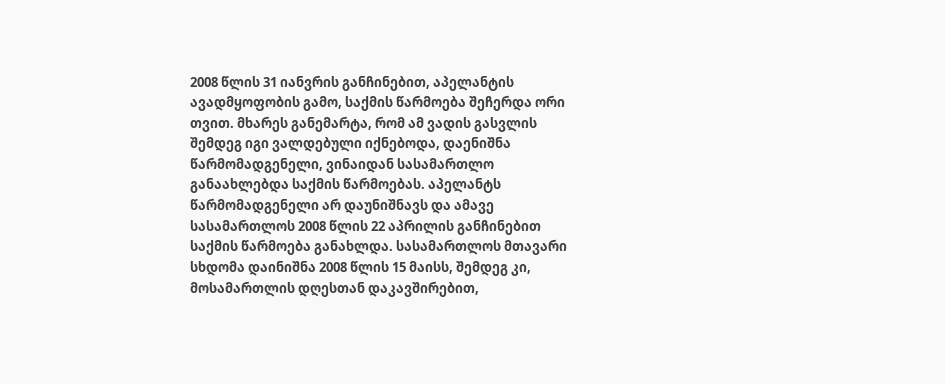2008 წლის 31 იანვრის განჩინებით, აპელანტის ავადმყოფობის გამო, საქმის წარმოება შეჩერდა ორი თვით. მხარეს განემარტა, რომ ამ ვადის გასვლის შემდეგ იგი ვალდებული იქნებოდა, დაენიშნა წარმომადგენელი, ვინაიდან სასამართლო განაახლებდა საქმის წარმოებას. აპელანტს წარმომადგენელი არ დაუნიშნავს და ამავე სასამართლოს 2008 წლის 22 აპრილის განჩინებით საქმის წარმოება განახლდა. სასამართლოს მთავარი სხდომა დაინიშნა 2008 წლის 15 მაისს, შემდეგ კი, მოსამართლის დღესთან დაკავშირებით,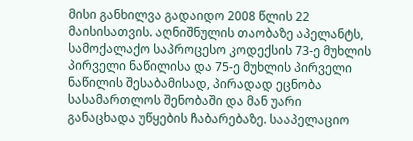მისი განხილვა გადაიდო 2008 წლის 22 მაისისათვის. აღნიშნულის თაობაზე აპელანტს, სამოქალაქო საპროცესო კოდექსის 73-ე მუხლის პირველი ნაწილისა და 75-ე მუხლის პირველი ნაწილის შესაბამისად, პირადად ეცნობა სასამართლოს შენობაში და მან უარი განაცხადა უწყების ჩაბარებაზე. სააპელაციო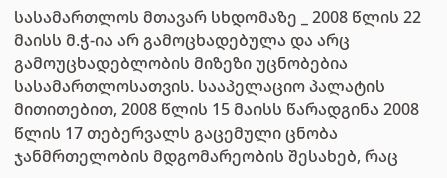სასამართლოს მთავარ სხდომაზე _ 2008 წლის 22 მაისს მ.ჭ-ია არ გამოცხადებულა და არც გამოუცხადებლობის მიზეზი უცნობებია სასამართლოსათვის. სააპელაციო პალატის მითითებით, 2008 წლის 15 მაისს წარადგინა 2008 წლის 17 თებერვალს გაცემული ცნობა ჯანმრთელობის მდგომარეობის შესახებ, რაც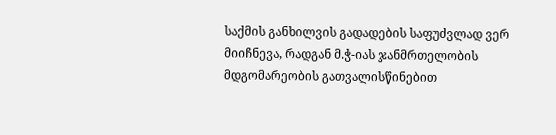საქმის განხილვის გადადების საფუძვლად ვერ მიიჩნევა, რადგან მ.ჭ-იას ჯანმრთელობის მდგომარეობის გათვალისწინებით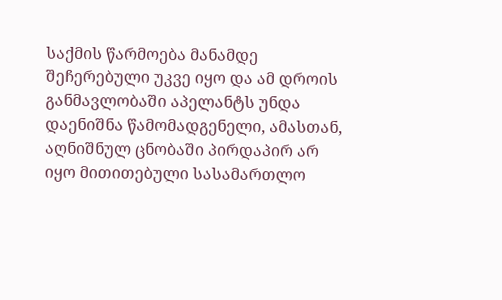საქმის წარმოება მანამდე შეჩერებული უკვე იყო და ამ დროის განმავლობაში აპელანტს უნდა დაენიშნა წამომადგენელი, ამასთან, აღნიშნულ ცნობაში პირდაპირ არ იყო მითითებული სასამართლო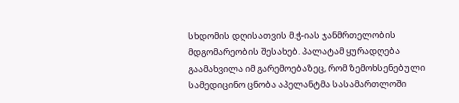სხდომის დღისათვის მ.ჭ-იას ჯანმრთელობის მდგომარეობის შესახებ. პალატამ ყურადღება გაამახვილა იმ გარემოებაზეც, რომ ზემოხსენებული სამედიცინო ცნობა აპელანტმა სასამართლოში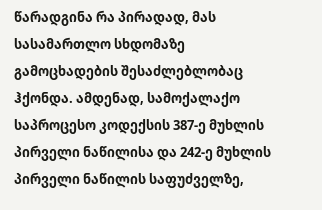წარადგინა რა პირადად, მას სასამართლო სხდომაზე გამოცხადების შესაძლებლობაც ჰქონდა. ამდენად, სამოქალაქო საპროცესო კოდექსის 387-ე მუხლის პირველი ნაწილისა და 242-ე მუხლის პირველი ნაწილის საფუძველზე,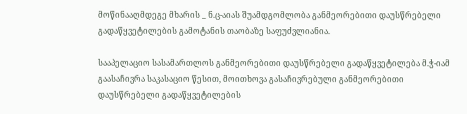მოწინააღმდეგე მხარის _ ნ.ც-აიას შუამდგომლობა განმეორებითი დაუსწრებელი გადაწყვეტილების გამოტანის თაობაზე საფუძვლიანია.

სააპელაციო სასამართლოს განმეორებითი დაუსწრებელი გადაწყვეტილება მ.ჭ-იამ გაასაჩივრა საკასაციო წესით, მოითხოვა გასაჩივრებული განმეორებითი დაუსწრებელი გადაწყვეტილების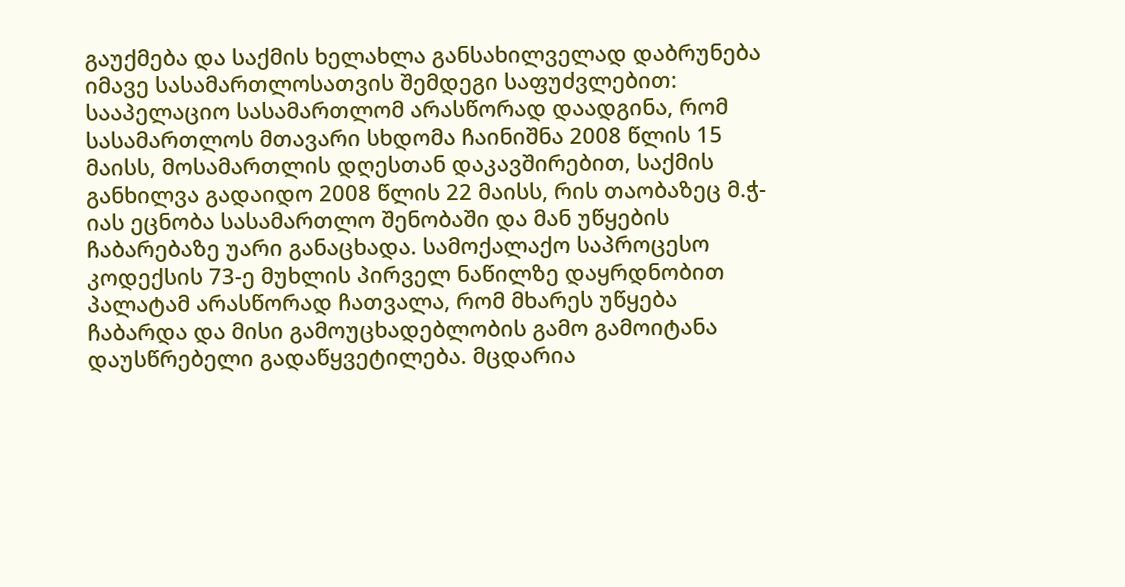გაუქმება და საქმის ხელახლა განსახილველად დაბრუნება იმავე სასამართლოსათვის შემდეგი საფუძვლებით: სააპელაციო სასამართლომ არასწორად დაადგინა, რომ სასამართლოს მთავარი სხდომა ჩაინიშნა 2008 წლის 15 მაისს, მოსამართლის დღესთან დაკავშირებით, საქმის განხილვა გადაიდო 2008 წლის 22 მაისს, რის თაობაზეც მ.ჭ-იას ეცნობა სასამართლო შენობაში და მან უწყების ჩაბარებაზე უარი განაცხადა. სამოქალაქო საპროცესო კოდექსის 73-ე მუხლის პირველ ნაწილზე დაყრდნობით პალატამ არასწორად ჩათვალა, რომ მხარეს უწყება ჩაბარდა და მისი გამოუცხადებლობის გამო გამოიტანა დაუსწრებელი გადაწყვეტილება. მცდარია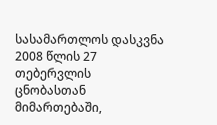სასამართლოს დასკვნა 2008 წლის 27 თებერვლის ცნობასთან მიმართებაში,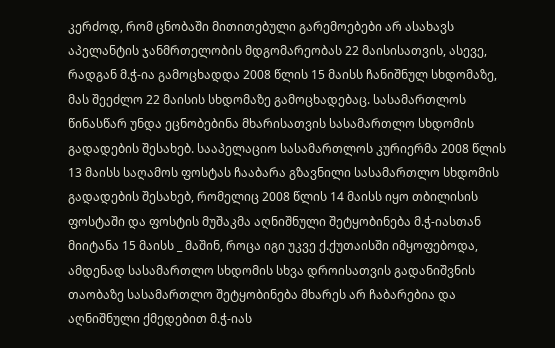კერძოდ, რომ ცნობაში მითითებული გარემოებები არ ასახავს აპელანტის ჯანმრთელობის მდგომარეობას 22 მაისისათვის, ასევე, რადგან მ.ჭ-ია გამოცხადდა 2008 წლის 15 მაისს ჩანიშნულ სხდომაზე, მას შეეძლო 22 მაისის სხდომაზე გამოცხადებაც. სასამართლოს წინასწარ უნდა ეცნობებინა მხარისათვის სასამართლო სხდომის გადადების შესახებ. სააპელაციო სასამართლოს კურიერმა 2008 წლის 13 მაისს საღამოს ფოსტას ჩააბარა გზავნილი სასამართლო სხდომის გადადების შესახებ, რომელიც 2008 წლის 14 მაისს იყო თბილისის ფოსტაში და ფოსტის მუშაკმა აღნიშნული შეტყობინება მ.ჭ-იასთან მიიტანა 15 მაისს _ მაშინ, როცა იგი უკვე ქ.ქუთაისში იმყოფებოდა, ამდენად სასამართლო სხდომის სხვა დროისათვის გადანიშვნის თაობაზე სასამართლო შეტყობინება მხარეს არ ჩაბარებია და აღნიშნული ქმედებით მ.ჭ-იას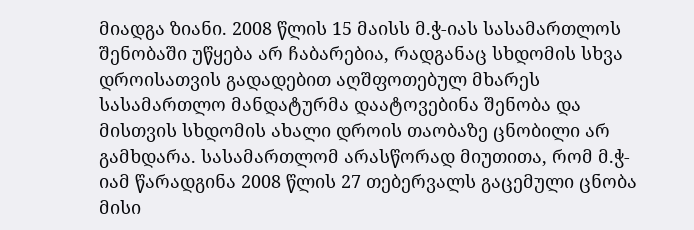მიადგა ზიანი. 2008 წლის 15 მაისს მ.ჭ-იას სასამართლოს შენობაში უწყება არ ჩაბარებია, რადგანაც სხდომის სხვა დროისათვის გადადებით აღშფოთებულ მხარეს სასამართლო მანდატურმა დაატოვებინა შენობა და მისთვის სხდომის ახალი დროის თაობაზე ცნობილი არ გამხდარა. სასამართლომ არასწორად მიუთითა, რომ მ.ჭ-იამ წარადგინა 2008 წლის 27 თებერვალს გაცემული ცნობა მისი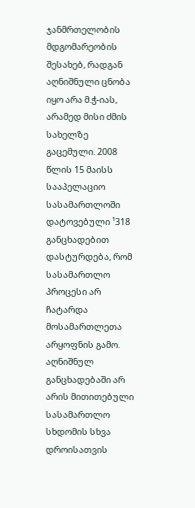ჯანმრთელობის მდგომარეობის შესახებ, რადგან აღნიშნული ცნობა იყო არა მ.ჭ-იას, არამედ მისი ძმის სახელზე გაცემული. 2008 წლის 15 მაისს სააპელაციო სასამართლოში დატოვებული ¹318 განცხადებით დასტურდება, რომ სასამართლო პროცესი არ ჩატარდა მოსამართლეთა არყოფნის გამო. აღნიშნულ განცხადებაში არ არის მითითებული სასამართლო სხდომის სხვა დროისათვის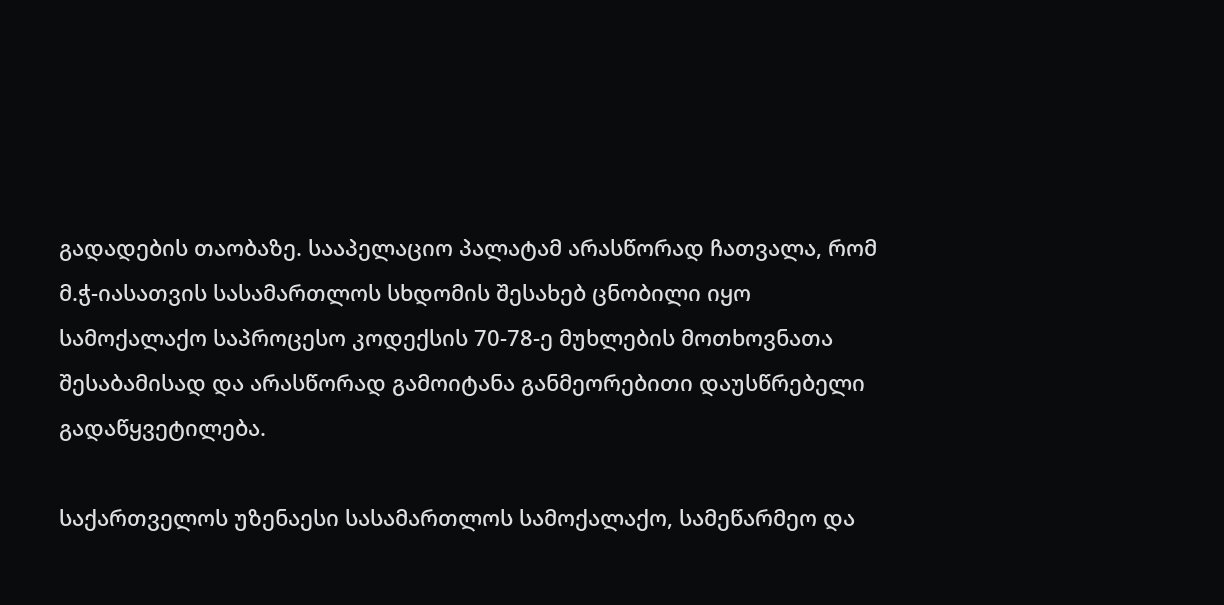გადადების თაობაზე. სააპელაციო პალატამ არასწორად ჩათვალა, რომ მ.ჭ-იასათვის სასამართლოს სხდომის შესახებ ცნობილი იყო სამოქალაქო საპროცესო კოდექსის 70-78-ე მუხლების მოთხოვნათა შესაბამისად და არასწორად გამოიტანა განმეორებითი დაუსწრებელი გადაწყვეტილება.

საქართველოს უზენაესი სასამართლოს სამოქალაქო, სამეწარმეო და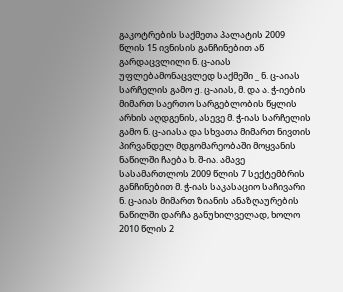გაკოტრების საქმეთა პალატის 2009 წლის 15 ივნისის განჩინებით აწ გარდაცვლილი ნ. ც-აიას უფლებამონაცვლედ საქმეში _ ნ. ც-აიას სარჩელის გამო ჟ. ც-აიას, მ. და ა. ჭ-იების მიმართ საერთო სარგებლობის წყლის არხის აღდგენის, ასევე მ. ჭ-იას სარჩელის გამო ნ. ც-აიასა და სხვათა მიმართ ნივთის პირვანდელ მდგომარეობაში მოყვანის ნაწილში ჩაება ხ. შ-ია. ამავე სასამართლოს 2009 წლის 7 სექტემბრის განჩინებით მ. ჭ-იას საკასაციო საჩივარი ნ. ც-აიას მიმართ ზიანის ანაზღაურების ნაწილში დარჩა განუხილველად, ხოლო 2010 წლის 2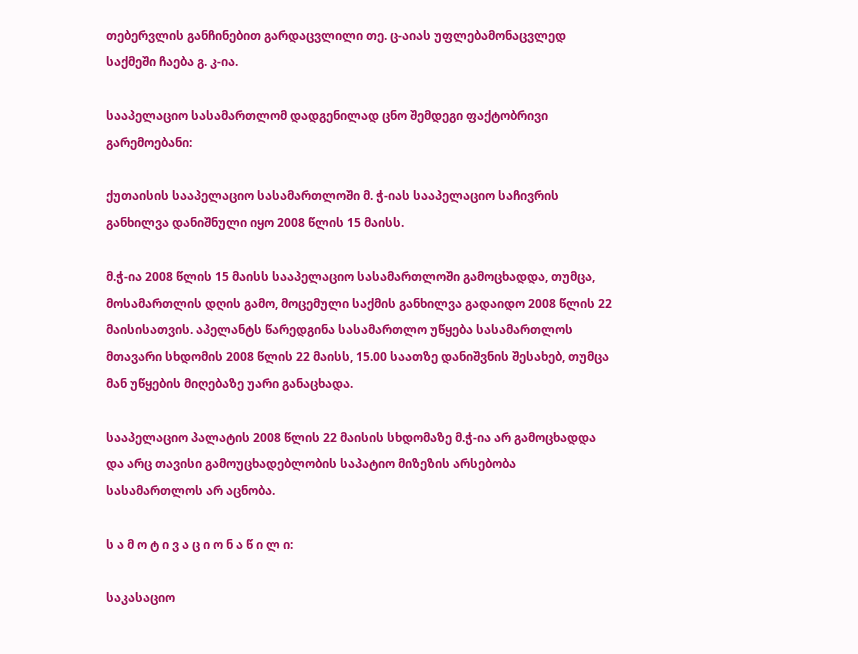თებერვლის განჩინებით გარდაცვლილი თე. ც-აიას უფლებამონაცვლედ საქმეში ჩაება გ. კ-ია.

სააპელაციო სასამართლომ დადგენილად ცნო შემდეგი ფაქტობრივი გარემოებანი:

ქუთაისის სააპელაციო სასამართლოში მ. ჭ-იას სააპელაციო საჩივრის განხილვა დანიშნული იყო 2008 წლის 15 მაისს.

მ.ჭ-ია 2008 წლის 15 მაისს სააპელაციო სასამართლოში გამოცხადდა, თუმცა, მოსამართლის დღის გამო, მოცემული საქმის განხილვა გადაიდო 2008 წლის 22 მაისისათვის. აპელანტს წარედგინა სასამართლო უწყება სასამართლოს მთავარი სხდომის 2008 წლის 22 მაისს, 15.00 საათზე დანიშვნის შესახებ, თუმცა მან უწყების მიღებაზე უარი განაცხადა.

სააპელაციო პალატის 2008 წლის 22 მაისის სხდომაზე მ.ჭ-ია არ გამოცხადდა და არც თავისი გამოუცხადებლობის საპატიო მიზეზის არსებობა სასამართლოს არ აცნობა.

ს ა მ ო ტ ი ვ ა ც ი ო ნ ა წ ი ლ ი:

საკასაციო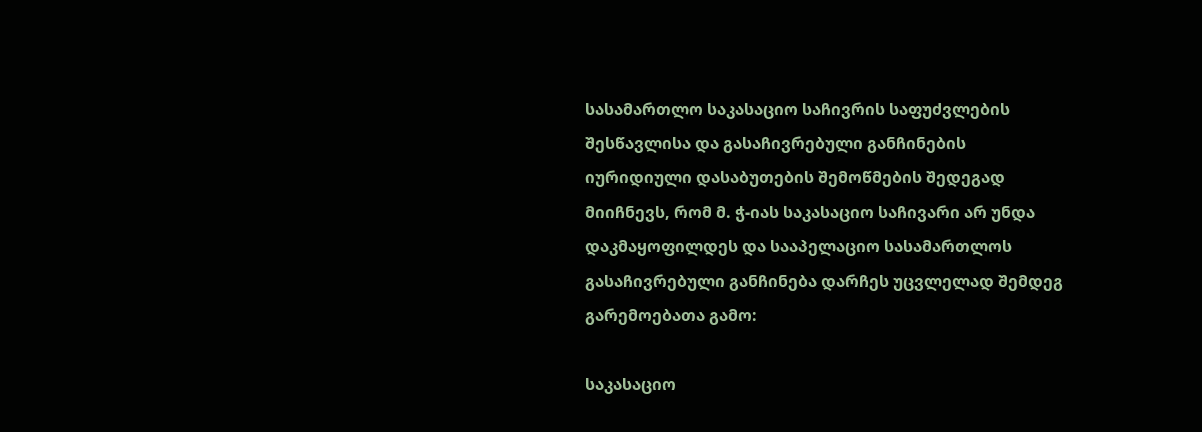სასამართლო საკასაციო საჩივრის საფუძვლების შესწავლისა და გასაჩივრებული განჩინების იურიდიული დასაბუთების შემოწმების შედეგად მიიჩნევს, რომ მ. ჭ-იას საკასაციო საჩივარი არ უნდა დაკმაყოფილდეს და სააპელაციო სასამართლოს გასაჩივრებული განჩინება დარჩეს უცვლელად შემდეგ გარემოებათა გამო:

საკასაციო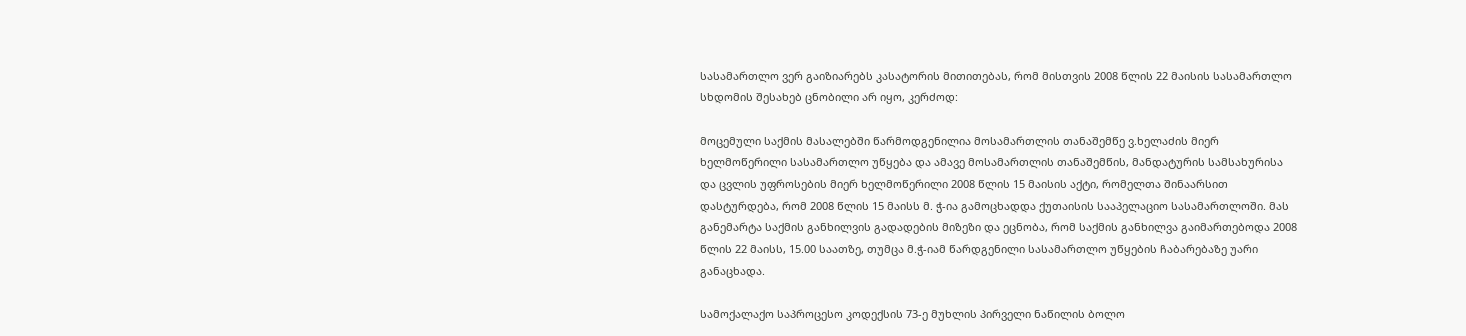სასამართლო ვერ გაიზიარებს კასატორის მითითებას, რომ მისთვის 2008 წლის 22 მაისის სასამართლო სხდომის შესახებ ცნობილი არ იყო, კერძოდ:

მოცემული საქმის მასალებში წარმოდგენილია მოსამართლის თანაშემწე ვ.ხელაძის მიერ ხელმოწერილი სასამართლო უწყება და ამავე მოსამართლის თანაშემწის, მანდატურის სამსახურისა და ცვლის უფროსების მიერ ხელმოწერილი 2008 წლის 15 მაისის აქტი, რომელთა შინაარსით დასტურდება, რომ 2008 წლის 15 მაისს მ. ჭ-ია გამოცხადდა ქუთაისის სააპელაციო სასამართლოში. მას განემარტა საქმის განხილვის გადადების მიზეზი და ეცნობა, რომ საქმის განხილვა გაიმართებოდა 2008 წლის 22 მაისს, 15.00 საათზე, თუმცა მ.ჭ-იამ წარდგენილი სასამართლო უწყების ჩაბარებაზე უარი განაცხადა.

სამოქალაქო საპროცესო კოდექსის 73-ე მუხლის პირველი ნაწილის ბოლო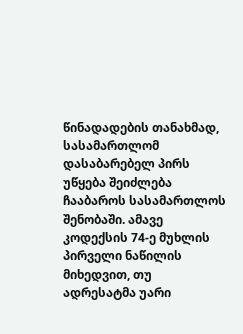წინადადების თანახმად, სასამართლომ დასაბარებელ პირს უწყება შეიძლება ჩააბაროს სასამართლოს შენობაში. ამავე კოდექსის 74-ე მუხლის პირველი ნაწილის მიხედვით, თუ ადრესატმა უარი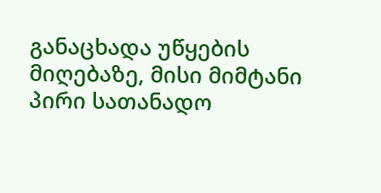განაცხადა უწყების მიღებაზე, მისი მიმტანი პირი სათანადო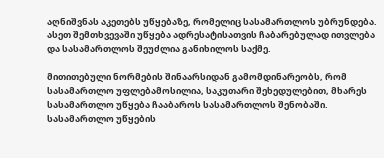აღნიშვნას აკეთებს უწყებაზე, რომელიც სასამართლოს უბრუნდება. ასეთ შემთხვევაში უწყება ადრესატისათვის ჩაბარებულად ითვლება და სასამართლოს შეუძლია განიხილოს საქმე.

მითითებული ნორმების შინაარსიდან გამომდინარეობს, რომ სასამართლო უფლებამოსილია, საკუთარი შეხედულებით, მხარეს სასამართლო უწყება ჩააბაროს სასამართლოს შენობაში. სასამართლო უწყების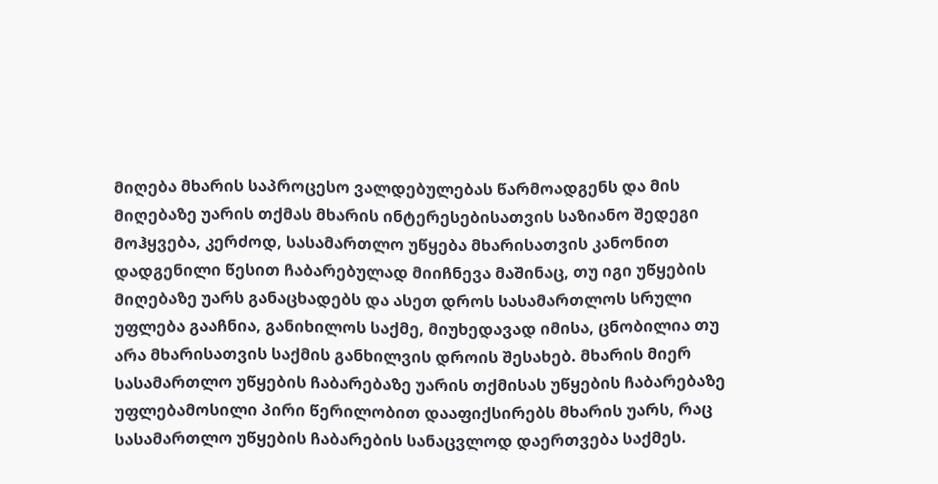მიღება მხარის საპროცესო ვალდებულებას წარმოადგენს და მის მიღებაზე უარის თქმას მხარის ინტერესებისათვის საზიანო შედეგი მოჰყვება, კერძოდ, სასამართლო უწყება მხარისათვის კანონით დადგენილი წესით ჩაბარებულად მიიჩნევა მაშინაც, თუ იგი უწყების მიღებაზე უარს განაცხადებს და ასეთ დროს სასამართლოს სრული უფლება გააჩნია, განიხილოს საქმე, მიუხედავად იმისა, ცნობილია თუ არა მხარისათვის საქმის განხილვის დროის შესახებ. მხარის მიერ სასამართლო უწყების ჩაბარებაზე უარის თქმისას უწყების ჩაბარებაზე უფლებამოსილი პირი წერილობით დააფიქსირებს მხარის უარს, რაც სასამართლო უწყების ჩაბარების სანაცვლოდ დაერთვება საქმეს.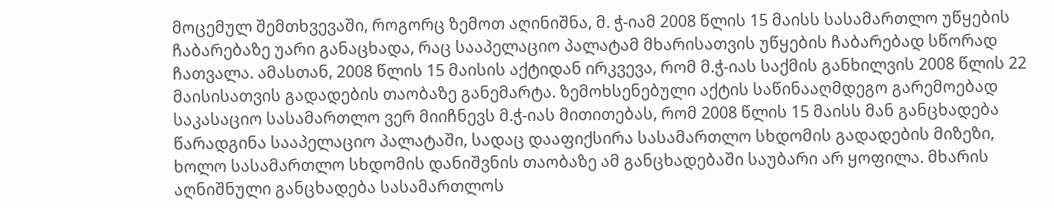მოცემულ შემთხვევაში, როგორც ზემოთ აღინიშნა, მ. ჭ-იამ 2008 წლის 15 მაისს სასამართლო უწყების ჩაბარებაზე უარი განაცხადა, რაც სააპელაციო პალატამ მხარისათვის უწყების ჩაბარებად სწორად ჩათვალა. ამასთან, 2008 წლის 15 მაისის აქტიდან ირკვევა, რომ მ.ჭ-იას საქმის განხილვის 2008 წლის 22 მაისისათვის გადადების თაობაზე განემარტა. ზემოხსენებული აქტის საწინააღმდეგო გარემოებად საკასაციო სასამართლო ვერ მიიჩნევს მ.ჭ-იას მითითებას, რომ 2008 წლის 15 მაისს მან განცხადება წარადგინა სააპელაციო პალატაში, სადაც დააფიქსირა სასამართლო სხდომის გადადების მიზეზი, ხოლო სასამართლო სხდომის დანიშვნის თაობაზე ამ განცხადებაში საუბარი არ ყოფილა. მხარის აღნიშნული განცხადება სასამართლოს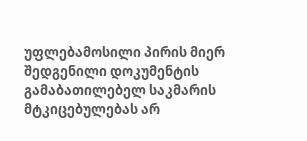უფლებამოსილი პირის მიერ შედგენილი დოკუმენტის გამაბათილებელ საკმარის მტკიცებულებას არ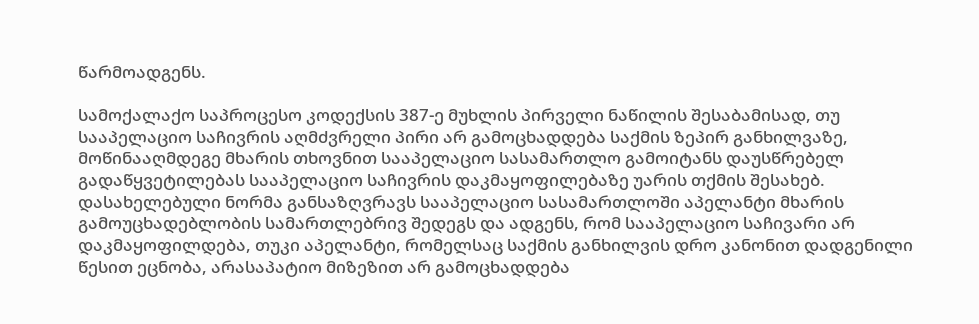წარმოადგენს.

სამოქალაქო საპროცესო კოდექსის 387-ე მუხლის პირველი ნაწილის შესაბამისად, თუ სააპელაციო საჩივრის აღმძვრელი პირი არ გამოცხადდება საქმის ზეპირ განხილვაზე, მოწინააღმდეგე მხარის თხოვნით სააპელაციო სასამართლო გამოიტანს დაუსწრებელ გადაწყვეტილებას სააპელაციო საჩივრის დაკმაყოფილებაზე უარის თქმის შესახებ. დასახელებული ნორმა განსაზღვრავს სააპელაციო სასამართლოში აპელანტი მხარის გამოუცხადებლობის სამართლებრივ შედეგს და ადგენს, რომ სააპელაციო საჩივარი არ დაკმაყოფილდება, თუკი აპელანტი, რომელსაც საქმის განხილვის დრო კანონით დადგენილი წესით ეცნობა, არასაპატიო მიზეზით არ გამოცხადდება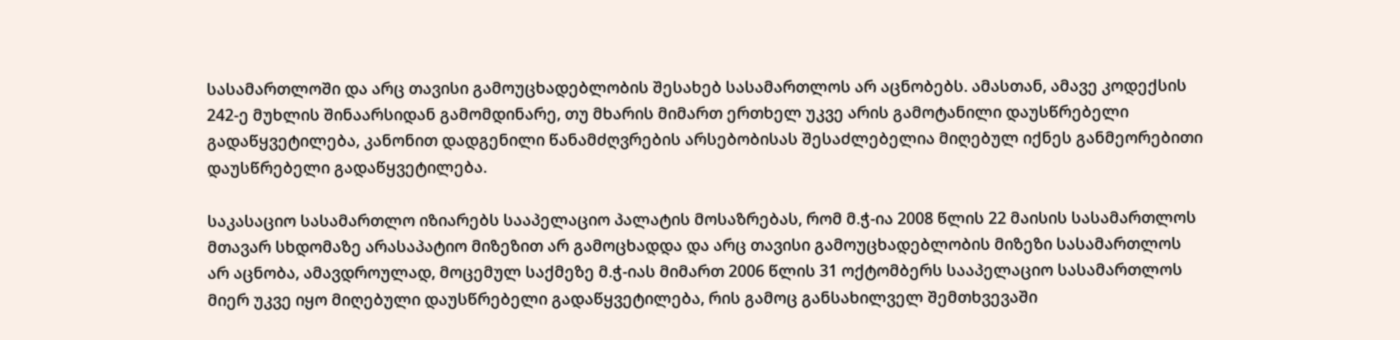სასამართლოში და არც თავისი გამოუცხადებლობის შესახებ სასამართლოს არ აცნობებს. ამასთან, ამავე კოდექსის 242-ე მუხლის შინაარსიდან გამომდინარე, თუ მხარის მიმართ ერთხელ უკვე არის გამოტანილი დაუსწრებელი გადაწყვეტილება, კანონით დადგენილი წანამძღვრების არსებობისას შესაძლებელია მიღებულ იქნეს განმეორებითი დაუსწრებელი გადაწყვეტილება.

საკასაციო სასამართლო იზიარებს სააპელაციო პალატის მოსაზრებას, რომ მ.ჭ-ია 2008 წლის 22 მაისის სასამართლოს მთავარ სხდომაზე არასაპატიო მიზეზით არ გამოცხადდა და არც თავისი გამოუცხადებლობის მიზეზი სასამართლოს არ აცნობა, ამავდროულად, მოცემულ საქმეზე მ.ჭ-იას მიმართ 2006 წლის 31 ოქტომბერს სააპელაციო სასამართლოს მიერ უკვე იყო მიღებული დაუსწრებელი გადაწყვეტილება, რის გამოც განსახილველ შემთხვევაში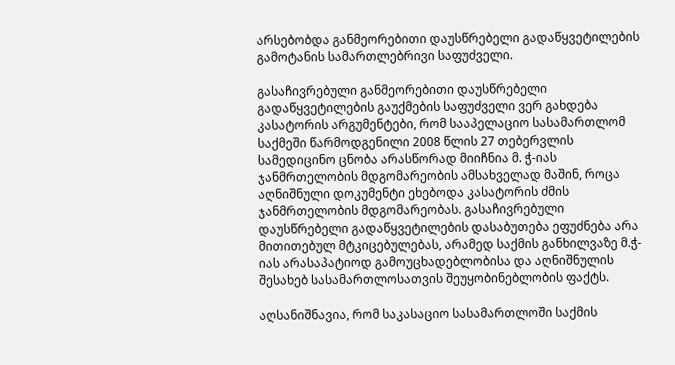არსებობდა განმეორებითი დაუსწრებელი გადაწყვეტილების გამოტანის სამართლებრივი საფუძველი.

გასაჩივრებული განმეორებითი დაუსწრებელი გადაწყვეტილების გაუქმების საფუძველი ვერ გახდება კასატორის არგუმენტები, რომ სააპელაციო სასამართლომ საქმეში წარმოდგენილი 2008 წლის 27 თებერვლის სამედიცინო ცნობა არასწორად მიიჩნია მ. ჭ-იას ჯანმრთელობის მდგომარეობის ამსახველად მაშინ, როცა აღნიშნული დოკუმენტი ეხებოდა კასატორის ძმის ჯანმრთელობის მდგომარეობას. გასაჩივრებული დაუსწრებელი გადაწყვეტილების დასაბუთება ეფუძნება არა მითითებულ მტკიცებულებას, არამედ საქმის განხილვაზე მ.ჭ-იას არასაპატიოდ გამოუცხადებლობისა და აღნიშნულის შესახებ სასამართლოსათვის შეუყობინებლობის ფაქტს.

აღსანიშნავია, რომ საკასაციო სასამართლოში საქმის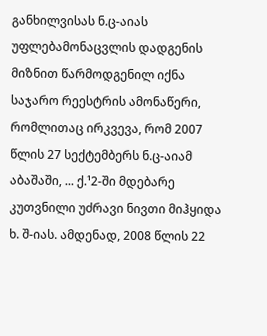განხილვისას ნ.ც-აიას უფლებამონაცვლის დადგენის მიზნით წარმოდგენილ იქნა საჯარო რეესტრის ამონაწერი, რომლითაც ირკვევა, რომ 2007 წლის 27 სექტემბერს ნ.ც-აიამ აბაშაში, ... ქ.¹2-ში მდებარე კუთვნილი უძრავი ნივთი მიჰყიდა ხ. შ-იას. ამდენად, 2008 წლის 22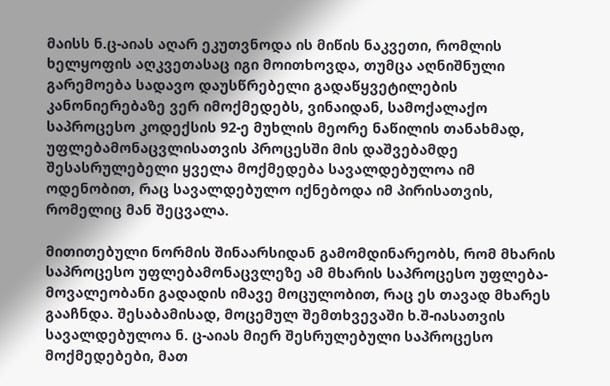მაისს ნ.ც-აიას აღარ ეკუთვნოდა ის მიწის ნაკვეთი, რომლის ხელყოფის აღკვეთასაც იგი მოითხოვდა, თუმცა აღნიშნული გარემოება სადავო დაუსწრებელი გადაწყვეტილების კანონიერებაზე ვერ იმოქმედებს, ვინაიდან, სამოქალაქო საპროცესო კოდექსის 92-ე მუხლის მეორე ნაწილის თანახმად, უფლებამონაცვლისათვის პროცესში მის დაშვებამდე შესასრულებელი ყველა მოქმედება სავალდებულოა იმ ოდენობით, რაც სავალდებულო იქნებოდა იმ პირისათვის, რომელიც მან შეცვალა.

მითითებული ნორმის შინაარსიდან გამომდინარეობს, რომ მხარის საპროცესო უფლებამონაცვლეზე ამ მხარის საპროცესო უფლება-მოვალეობანი გადადის იმავე მოცულობით, რაც ეს თავად მხარეს გააჩნდა. შესაბამისად, მოცემულ შემთხვევაში ხ.შ-იასათვის სავალდებულოა ნ. ც-აიას მიერ შესრულებული საპროცესო მოქმედებები, მათ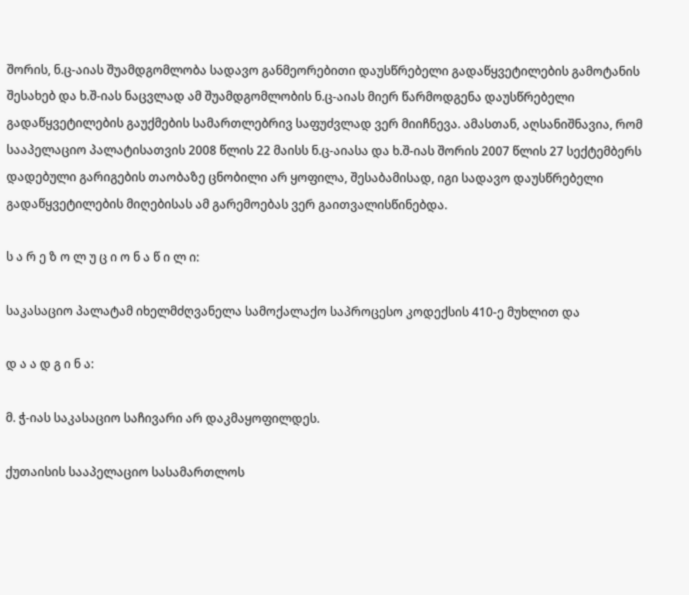შორის, ნ.ც-აიას შუამდგომლობა სადავო განმეორებითი დაუსწრებელი გადაწყვეტილების გამოტანის შესახებ და ხ.შ-იას ნაცვლად ამ შუამდგომლობის ნ.ც-აიას მიერ წარმოდგენა დაუსწრებელი გადაწყვეტილების გაუქმების სამართლებრივ საფუძვლად ვერ მიიჩნევა. ამასთან, აღსანიშნავია, რომ სააპელაციო პალატისათვის 2008 წლის 22 მაისს ნ.ც-აიასა და ხ.შ-იას შორის 2007 წლის 27 სექტემბერს დადებული გარიგების თაობაზე ცნობილი არ ყოფილა, შესაბამისად, იგი სადავო დაუსწრებელი გადაწყვეტილების მიღებისას ამ გარემოებას ვერ გაითვალისწინებდა.

ს ა რ ე ზ ო ლ უ ც ი ო ნ ა წ ი ლ ი:

საკასაციო პალატამ იხელმძღვანელა სამოქალაქო საპროცესო კოდექსის 410-ე მუხლით და

დ ა ა დ გ ი ნ ა:

მ. ჭ-იას საკასაციო საჩივარი არ დაკმაყოფილდეს.

ქუთაისის სააპელაციო სასამართლოს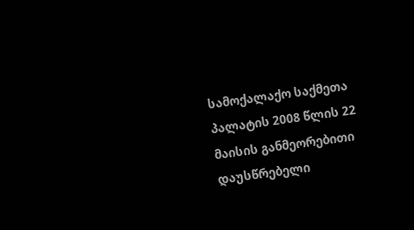სამოქალაქო საქმეთა პალატის 2008 წლის 22 მაისის განმეორებითი დაუსწრებელი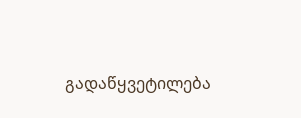გადაწყვეტილება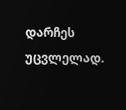დარჩეს უცვლელად.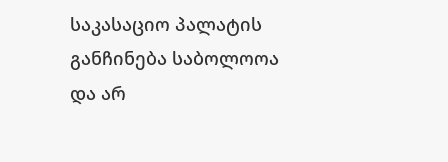საკასაციო პალატის განჩინება საბოლოოა და არ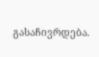გასაჩივრდება.